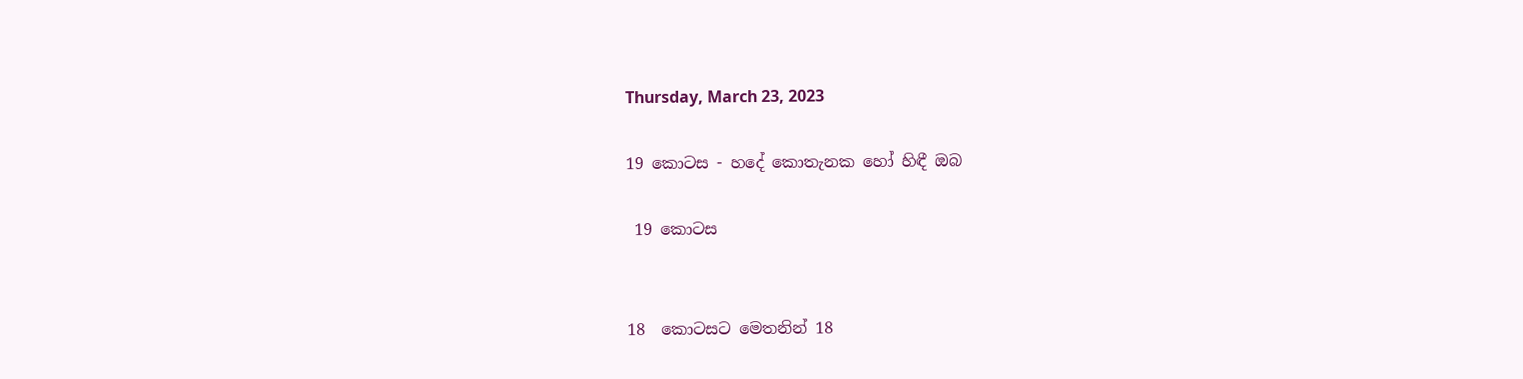Thursday, March 23, 2023

19 කොටස - හදේ කොතැනක හෝ හිඳී ඔබ

 19 කොටස


18  කොටසට මෙතනින් 18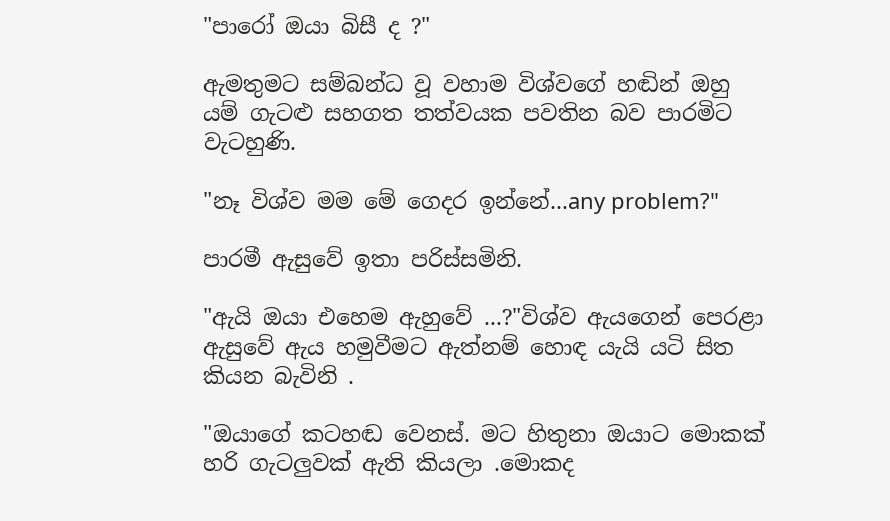"පාරෝ ඔයා බිසී ද ?"

ඇමතුමට සම්බන්ධ වූ වහාම විශ්වගේ හඬින් ඔහු යම් ගැටළු සහගත තත්වයක පවතින බව පාරමිට වැටහුණි.

"නෑ විශ්ව මම මේ ගෙදර ඉන්නේ...any problem?"

පාරමී ඇසුවේ ඉතා පරිස්සමිනි.

"ඇයි ඔයා එහෙම ඇහුවේ ...?"විශ්ව ඇයගෙන් පෙරළා ඇසුවේ ඇය හමුවීමට ඇත්නම් හොඳ යැයි යටි සිත කියන බැවිනි .

"ඔයාගේ කටහඬ වෙනස්. මට හිතුනා ඔයාට මොකක් හරි ගැටලුවක් ඇති කියලා .මොකද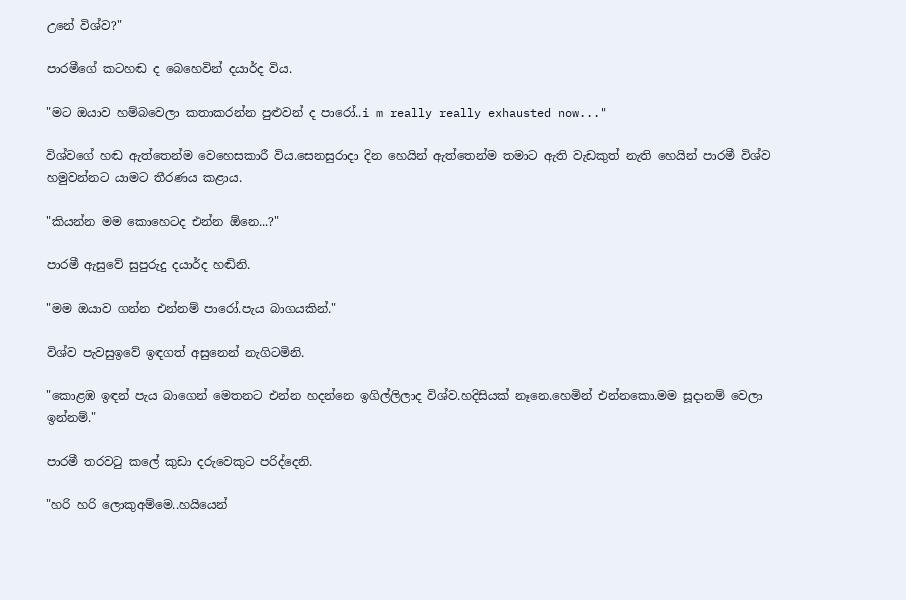උනේ විශ්ව?"

පාරමීගේ කටහඬ ද බෙහෙවින් දයාර්ද විය.

"මට ඔයාව හම්බවෙලා කතාකරන්න පුළුවන් ද පාරෝ..i m really really exhausted now..."

විශ්වගේ හඬ ඇත්තෙන්ම වෙහෙසකාරී විය.සෙනසුරාදා දින හෙයින් ඇත්තෙන්ම තමාට ඇති වැඩකුත් නැති හෙයින් පාරමී විශ්ව හමුවන්නට යාමට තීරණය කළාය.

"කියන්න මම කොහෙටද එන්න ඕනෙ...?"

පාරමී ඇසුවේ සුපුරුදු දයාර්ද හඬිනි.

"මම ඔයාව ගන්න එන්නම් පාරෝ.පැය බාගයකින්."

විශ්ව පැවසුඉවේ ඉඳගත් අසුනෙන් නැගිටමිනි.

"කොළඹ ඉඳන් පැය බාගෙන් මෙතනට එන්න හදන්නෙ ඉගිල්ලිලාද විශ්ව.හදිසියක් නෑනෙ.හෙමින් එන්නකො.මම සූදානම් වෙලා ඉන්නම්."

පාරමී තරවටු කලේ කුඩා දරුවෙකුට පරිද්දෙනි.

"හරි හරි ලොකුඅම්මෙ..හයියෙන්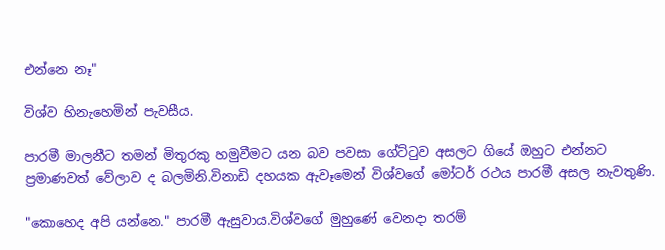එන්නෙ නෑ"

විශ්ව හිනැහෙමින් පැවසීය.

පාරමී මාලනීට තමන් මිතුරකු හමුවීමට යන බව පවසා ගේට්ටුව අසලට ගියේ ඔහුට එන්නට ප්‍රමාණවත් වේලාව ද බලමිනි.විනාඩි දහයක ඇවෑමෙන් විශ්වගේ මෝටර් රථය පාරමී අසල නැවතුණි.

"කොහෙද අපි යන්නෙ." පාරමී ඇසුවාය.විශ්වගේ මුහුණේ වෙනදා තරම්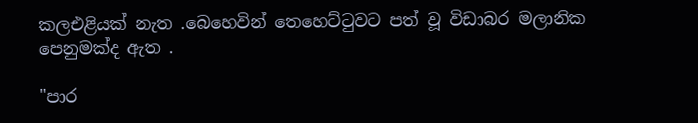කලඑළියක් නැත .බෙහෙවින් තෙහෙට්ටුවට පත් වූ විඩාබර මලානික පෙනුමක්ද ඇත .

"පාර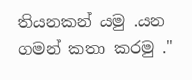තියනකන් යමු .යන ගමන් කතා කරමු ."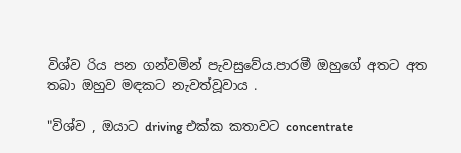විශ්ව රිය පන ගන්වමින් පැවසුවේය.පාරමී ඔහුගේ අතට අත තබා ඔහුව මඳකට නැවත්වූවාය .

"විශ්ව , ඔයාට driving එක්ක කතාවට concentrate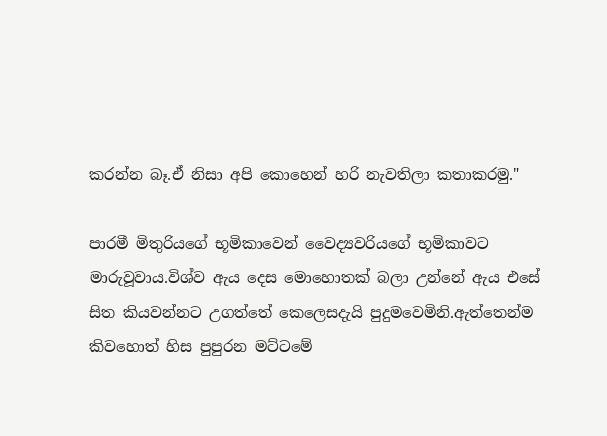කරන්න බෑ.ඒ නිසා අපි කොහෙන් හරි නැවතිලා කතාකරමු."

පාරමී මිතුරියගේ භූමිකාවෙන් වෛද්‍යවරියගේ භූමිකාවට මාරුවූවාය.විශ්ව ඇය දෙස මොහොතක් බලා උන්නේ ඇය එසේ සිත කියවන්නට උගත්තේ කෙලෙසදැයි පුදුමවෙමිනි.ඇත්තෙන්ම කිවහොත් හිස පුපුරන මට්ටමේ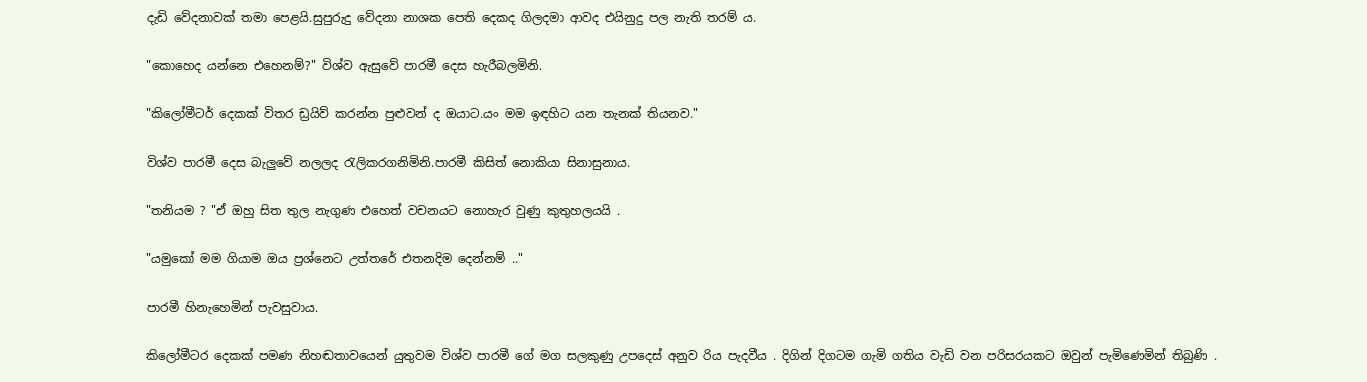දැඩි වේදනාවක් තමා පෙළයි.සුපුරුදු වේදනා නාශක පෙති දෙකද ගිලදමා ආවද එයිනුදු පල නැති තරම් ය.

"කොහෙද යන්නෙ එහෙනම්?" විශ්ව ඇසුවේ පාරමී දෙස හැරීබලමිනි.

"කිලෝමීටර් දෙකක් විතර ඩ්‍රයිව් කරන්න පුළුවන් ද ඔයාට.යං මම ඉඳහිට යන තැනක් තියනව."

විශ්ව පාරමී දෙස බැලුවේ නලලද රැලිකරගනිමිනි.පාරමී කිසිත් නොකියා සිනාසුනාය.

"තනියම ? "ඒ ඔහු සිත තුල නැගුණ එහෙත් වචනයට නොහැර වුණු කුතුහලයයි .

"යමුකෝ මම ගියාම ඔය ප්‍රශ්නෙට උත්තරේ එතනදිම දෙන්නම් .."

පාරමී හිනැහෙමින් පැවසුවාය.

කිලෝමීටර දෙකක් පමණ නිහඬතාවයෙන් යුතුවම විශ්ව පාරමී ගේ මග සලකුණු උපදෙස් අනුව රිය පැදවීය . දිගින් දිගටම ගැමි ගතිය වැඩි වන පරිසරයකට ඔවුන් පැමිණෙමින් තිබුණි .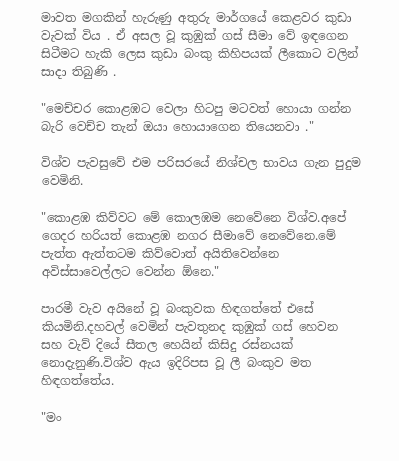මාවත මගකින් හැරුණු අතුරු මාර්ගයේ කෙළවර කුඩා වැවක් විය . ඒ අසල වූ කුඹුක් ගස් සීමා වේ ඉඳගෙන සිටීමට හැකි ලෙස කුඩා බංකු කිහිපයක් ලීකොට වලින් සාදා තිබුණි .

"මෙච්චර කොළඹට වෙලා හිටපු මටවත් හොයා ගන්න බැරි වෙච්ච තැන් ඔයා හොයාගෙන තියෙනවා ."

විශ්ව පැවසුවේ එම පරිසරයේ නිශ්චල භාවය ගැන පුදුම වෙමිනි.

"කොළඹ කිව්වට මේ කොලඹම නෙවේනෙ විශ්ව.අපේ ගෙදර හරියත් කොළඹ නගර සීමාවේ නෙවේනෙ.මේ පැත්ත ඇත්තටම කිව්වොත් අයිතිවෙන්නෙ අවිස්සාවෙල්ලට වෙන්න ඕනෙ."

පාරමී වැව අයිනේ වූ බංකුවක හිඳගත්තේ එසේ කියමිනි.දහවල් වෙමින් පැවතුනද කුඹුක් ගස් හෙවන සහ වැව් දියේ සීතල හෙයින් කිසිදු රස්නයක් නොදැනුණි.විශ්ව ඇය ඉදිරිපස වූ ලී බංකුව මත හිඳගත්තේය.

"මං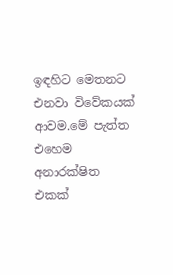ඉඳහිට මෙතනට එනවා විවේකයක් ආවම.මේ පැත්ත එහෙම අනාරක්ෂිත එකක්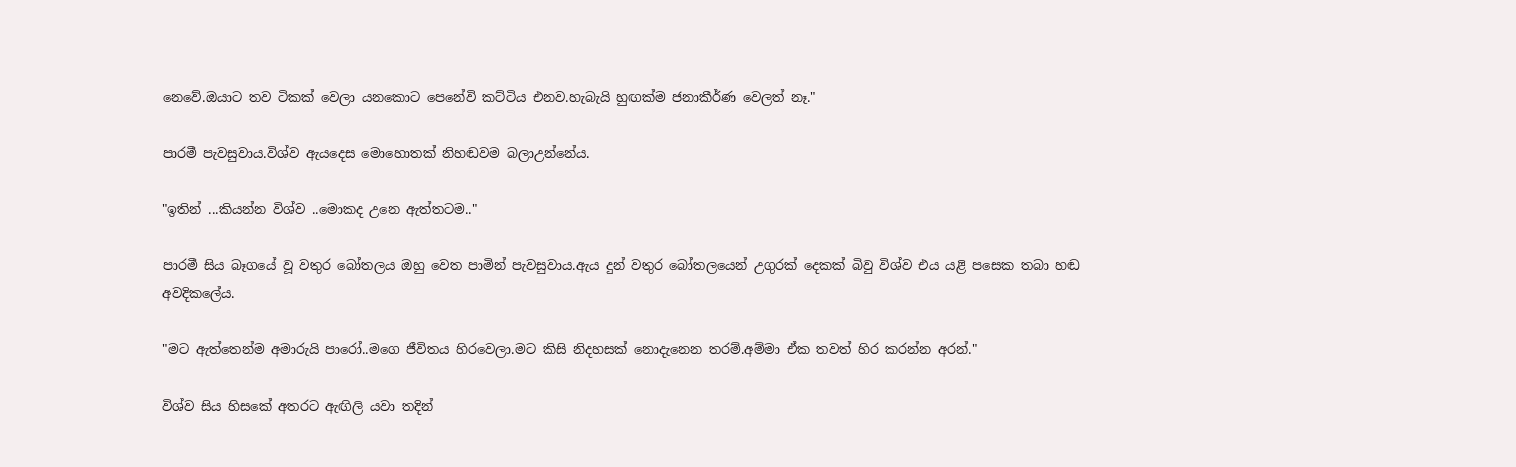නෙවේ.ඔයාට තව ටිකක් වෙලා යනකොට පෙනේවි කට්ටිය එනව.හැබැයි හුඟක්ම ජනාකීර්ණ වෙලත් නෑ."

පාරමී පැවසුවාය.විශ්ව ඇයදෙස මොහොතක් නිහඬවම බලාඋන්නේය.

"ඉතින් ...කියන්න විශ්ව ..මොකද උනෙ ඇත්තටම.."

පාරමී සිය බෑගයේ වූ වතුර බෝතලය ඔහු වෙත පාමින් පැවසුවාය.ඇය දුන් වතුර බෝතලයෙන් උගුරක් දෙකක් බිවු විශ්ව එය යළි පසෙක තබා හඬ අවදිකලේය.

"මට ඇත්තෙන්ම අමාරුයි පාරෝ..මගෙ ජීවිතය හිරවෙලා.මට කිසි නිදහසක් නොදැනෙන තරම්.අම්මා ඒක තවත් හිර කරන්න අරන්."

විශ්ව සිය හිසකේ අතරට ඇඟිලි යවා තදින්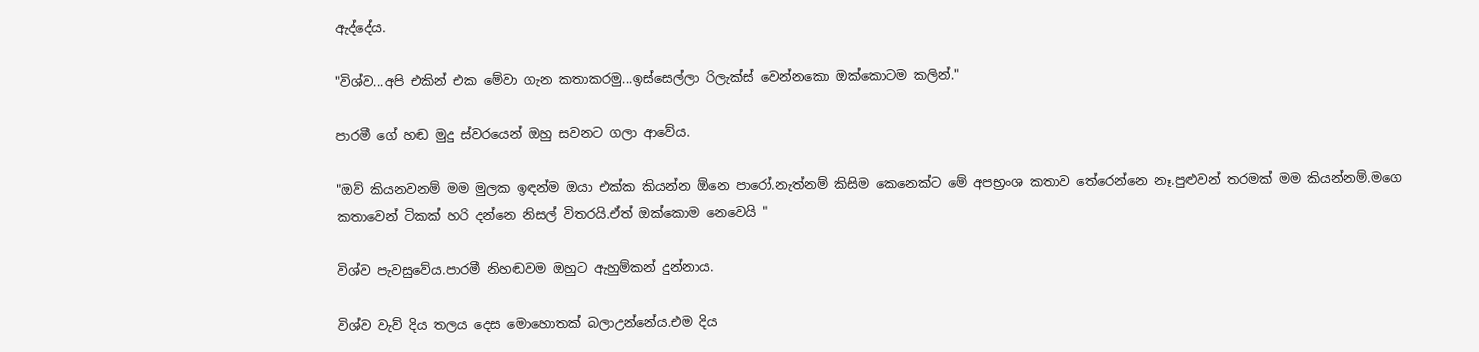ඇද්දේය.

"විශ්ව...අපි එකින් එක මේවා ගැන කතාකරමු...ඉස්සෙල්ලා රිලැක්ස් වෙන්නකො ඔක්කොටම කලින්."

පාරමී ගේ හඬ මුදු ස්වරයෙන් ඔහු සවනට ගලා ආවේය.

"ඔව් කියනවනම් මම මුලක ඉඳන්ම ඔයා එක්ක කියන්න ඕනෙ පාරෝ.නැත්නම් කිසිම කෙනෙක්ට මේ අපභ්‍රංශ කතාව තේරෙන්නෙ නෑ.පුළුවන් තරමක් මම කියන්නම්.මගෙ කතාවෙන් ටිකක් හරි දන්නෙ නිසල් විතරයි.ඒත් ඔක්කොම නෙවෙයි "

විශ්ව පැවසුවේය.පාරමී නිහඬවම ඔහුට ඇහුම්කන් දුන්නාය.

විශ්ව වැව් දිය තලය දෙස මොහොතක් බලාඋන්නේය.එම දිය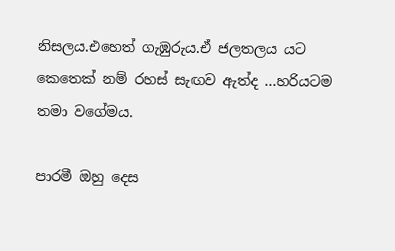නිසලය.එහෙත් ගැඹුරුය.ඒ ජලතලය යට කෙතෙක් නම් රහස් සැඟව ඇත්ද ...හරියටම තමා වගේමය.

පාරමී ඔහු දෙස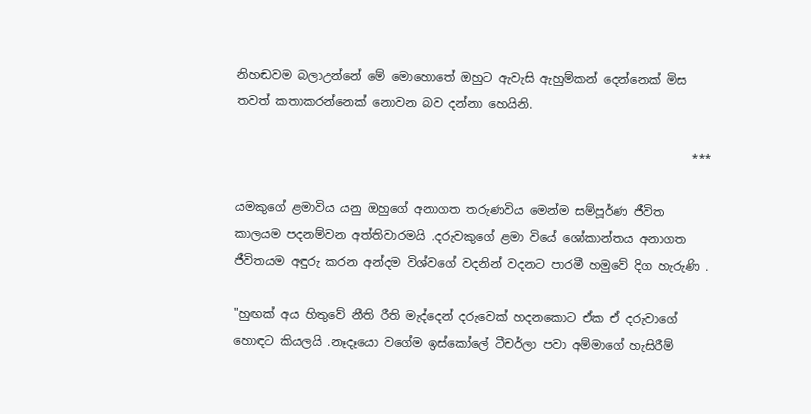නිහඬවම බලාඋන්නේ මේ මොහොතේ ඔහුට ඇවැසි ඇහුම්කන් දෙන්නෙක් මිස තවත් කතාකරන්නෙක් නොවන බව දන්නා හෙයිනි.

                                                                            ***

යමකුගේ ළමාවිය යනු ඔහුගේ අනාගත තරුණවිය මෙන්ම සම්පූර්ණ ජීවිත කාලයම පදනම්වන අත්තිවාරමයි .දරුවකුගේ ළමා වියේ ශෝකාන්තය අනාගත ජීවිතයම අඳුරු කරන අන්දම විශ්වගේ වදනින් වදනට පාරමී හමුවේ දිග හැරුණි .

"හුඟක් අය හිතුවේ නීති රීති මැද්දෙන් දරුවෙක් හදනකොට ඒක ඒ දරුවාගේ හොඳට කියලයි .නෑදෑයො වගේම ඉස්කෝලේ ටීචර්ලා පවා අම්මාගේ හැසිරීම්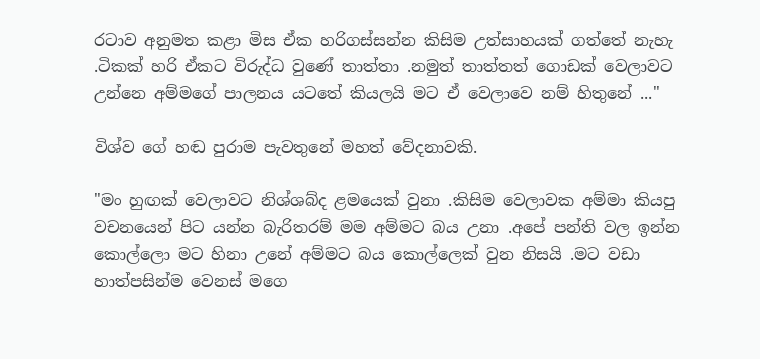රටාව අනුමත කළා මිස ඒක හරිගස්සන්න කිසිම උත්සාහයක් ගත්තේ නැහැ .ටිකක් හරි ඒකට විරුද්ධ වුණේ තාත්තා .නමුත් තාත්තත් ගොඩක් වෙලාවට උන්නෙ අම්මගේ පාලනය යටතේ කියලයි මට ඒ වෙලාවෙ නම් හිතුනේ ..."

විශ්ව ගේ හඬ පුරාම පැවතුනේ මහත් වේදනාවකි.

"මං හුඟක් වෙලාවට නිශ්ශබ්ද ළමයෙක් වුනා .කිසිම වෙලාවක අම්මා කියපු වචනයෙන් පිට යන්න බැරිතරම් මම අම්මට බය උනා .අපේ පන්ති වල ඉන්න කොල්ලො මට හිනා උනේ අම්මට බය කොල්ලෙක් වුන නිසයි .මට වඩා හාත්පසින්ම වෙනස් මගෙ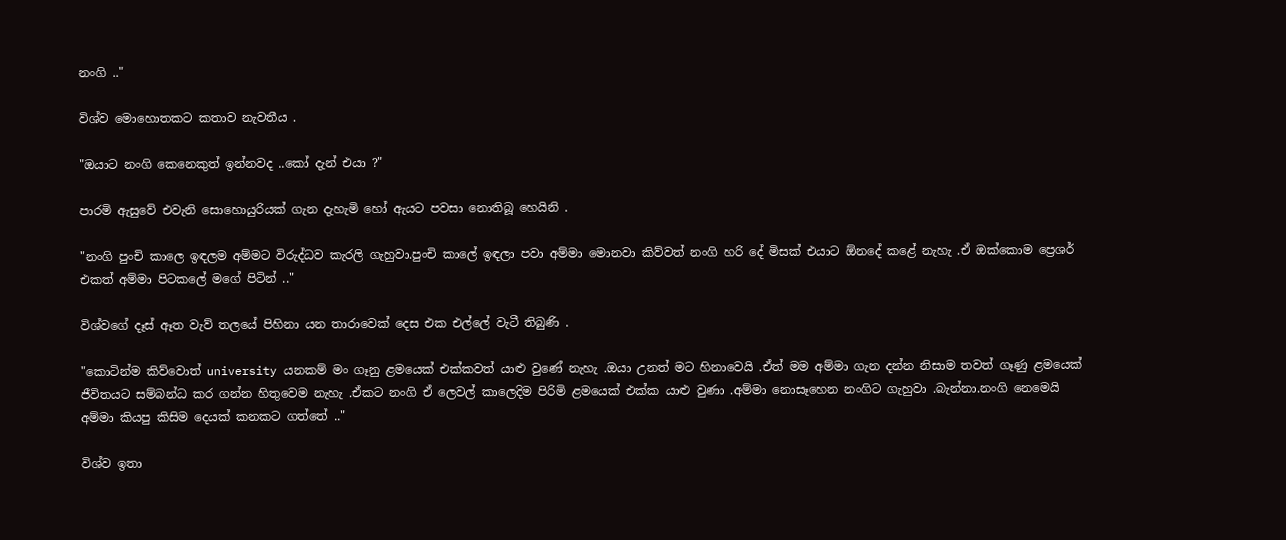නංගි .."

විශ්ව මොහොතකට කතාව නැවතීය .

"ඔයාට නංගි කෙනෙකුත් ඉන්නවද ..කෝ දැන් එයා ?"

පාරමි ඇසුවේ එවැනි සොහොයුරියක් ගැන දැහැමි හෝ ඇයට පවසා නොතිබූ හෙයිනි .

"නංගි පුංචි කාලෙ ඉඳලම අම්මට විරුද්ධව කැරලි ගැහුවා.පුංචි කාලේ ඉඳලා පවා අම්මා මොනවා කිව්වත් නංගි හරි දේ මිසක් එයාට ඕනදේ කළේ නැහැ .ඒ ඔක්කොම ප්‍රෙශර් එකත් අම්මා පිටකලේ මගේ පිටින් .."

විශ්වගේ දෑස් ඈත වැව් තලයේ පිහිනා යන තාරාවෙක් දෙස එක එල්ලේ වැටී තිබුණි .

"කොටින්ම කිව්වොත් university යනකම් මං ගෑනු ළමයෙක් එක්කවත් යාළු වුණේ නැහැ .ඔයා උනත් මට හිනාවෙයි .ඒත් මම අම්මා ගැන දන්න නිසාම තවත් ගෑණු ළමයෙක් ජීවිතයට සම්බන්ධ කර ගන්න හිතුවෙම නැහැ .ඒකට නංගි ඒ ලෙවල් කාලෙදිම පිරිමි ළමයෙක් එක්ක යාළු වුණා .අම්මා නොසෑහෙන නංගිට ගැහුවා .බැන්නා.නංගි නෙමෙයි අම්මා කියපු කිසිම දෙයක් කනකට ගත්තේ .."

විශ්ව ඉතා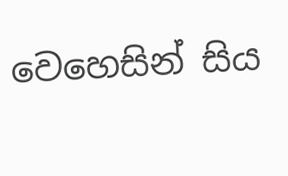වෙහෙසින් සිය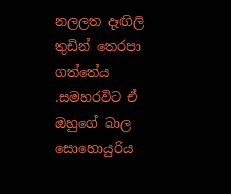නලලත දෑඟිලි තුඩින් තෙරපා ගත්තේය .සමහරවිට ඒ ඔහුගේ බාල සොහොයුරිය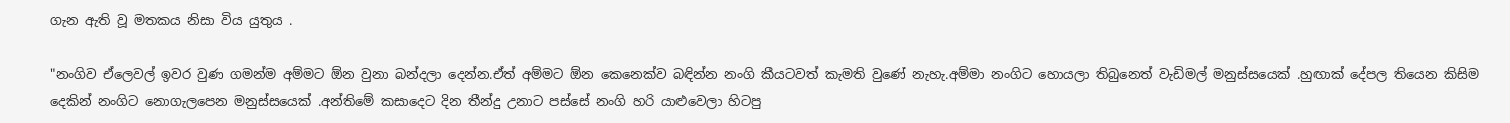ගැන ඇති වූ මතකය නිසා විය යුතුය .

"නංගිව ඒලෙවල් ඉවර වුණ ගමන්ම අම්මට ඕන වුනා බන්දලා දෙන්න.ඒත් අම්මට ඕන කෙනෙක්ව බඳින්න නංගි කීයටවත් කැමති වුණේ නැහැ.අම්මා නංගිට හොයලා තිබුනෙත් වැඩිමල් මනුස්සයෙක් .හුඟාක් දේපල තියෙන කිසිම දෙකින් නංගිට නොගැලපෙන මනුස්සයෙක් .අන්තිමේ කසාදෙට දින තීන්දු උනාට පස්සේ නංගි හරි යාළුවෙලා හිටපු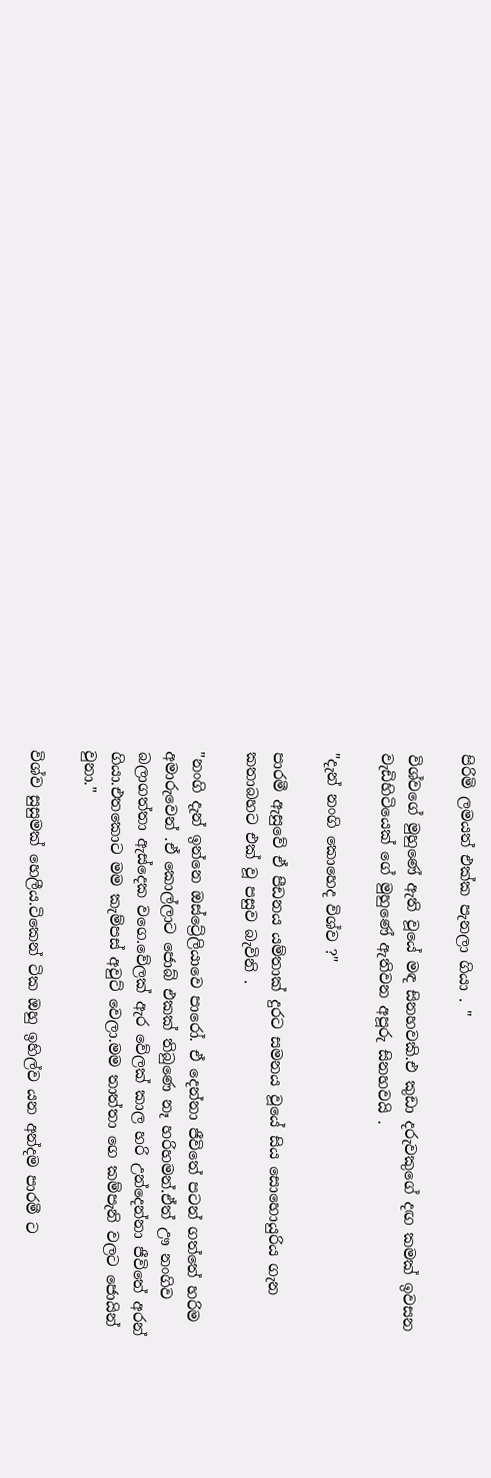පිරිමි ලමයත් එක්ක පැනලා ගියා . "

විශ්වගේ මුහුණේ ඇති වූයේ මඳ සිනහවකි.එ කුඩා දරුවකුගේ දඟ කමක් ඉවසන වැඩිහිටියෙක් ගේ මුහුණේ ඇතිවන අපූරු සිනහවයි .

"දැන් නංගි කොහෙද විශ්ව ?"

පාරමී ඇසුවේ ඒ පීඩනය යම්තාක් දුරට සමනය වූයේ සිය සොහොයුරිය ගැන කතාබහට එක් වූ පසුව බැවිනි .

"නංගි දැන් ඉන්නෙ ඔස්ට්‍රේලියාවෙ පාරෝ. ඒ දෙන්නා ජීවිතේ පටන් ගත්තේ හරිම අමාරුවෙන් .ඒ කොල්ලාට ජොබ් එකක් තිබුණෙ නෑ හරිහමන්.ඒත් ඌ නංගිව බලාගත්තා ඇස්දෙක වගෙ.වේලක් ඇර වේලක් කාල හරි උන්දෙන්නා ජීවිතේ අරන් ගියා.එතකොට මම කැම්පස් අවුට් වෙලා.මම තාත්තා ගෙ කම්පැනි වලට ජොයින් වුනා."

විශ්ව සුසුමක් හෙලීය.ටිකෙන් ටික ඔහු ඉහිල්ව යන අන්දම පාරමී ට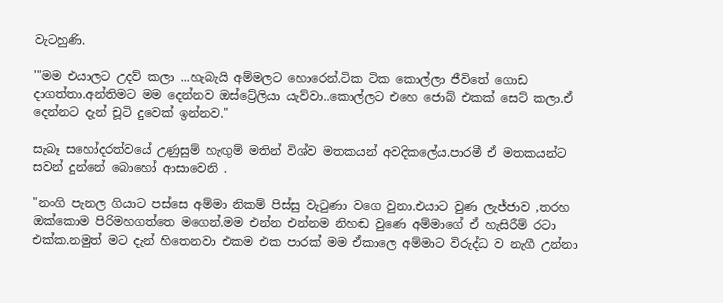වැටහුණි.

'"මම එයාලට උදව් කලා ...හැබැයි අම්මලට හොරෙන්.ටික ටික කොල්ලා ජීවිතේ ගොඩ දාගත්තා.අන්තිමට මම දෙන්නව ඔස්ට්‍රේලියා යැව්වා..කොල්ලට එහෙ ජොබ් එකක් සෙට් කලා.ඒ දෙන්නට දැන් චූටි දුවෙක් ඉන්නව."

සැබෑ සහෝදරත්වයේ උණුසුම් හැඟුම් මතින් විශ්ව මතකයන් අවදිකලේය.පාරමී ඒ මතකයන්ට සවන් දුන්නේ බොහෝ ආසාවෙනි .

"නංගි පැනල ගියාට පස්සෙ අම්මා නිකම් පිස්සු වැටුණා වගෙ වුනා.එයාට වුණ ලැජ්ජාව ,තරහ ඔක්කොම පිරිමහගත්තෙ මගෙන්.මම එන්න එන්නම නිහඬ වුණෙ අම්මාගේ ඒ හැසිරීම් රටා එක්ක.නමුත් මට දැන් හිතෙනවා එකම එක පාරක් මම ඒකාලෙ අම්මාට විරුද්ධ ව නැගී උන්නා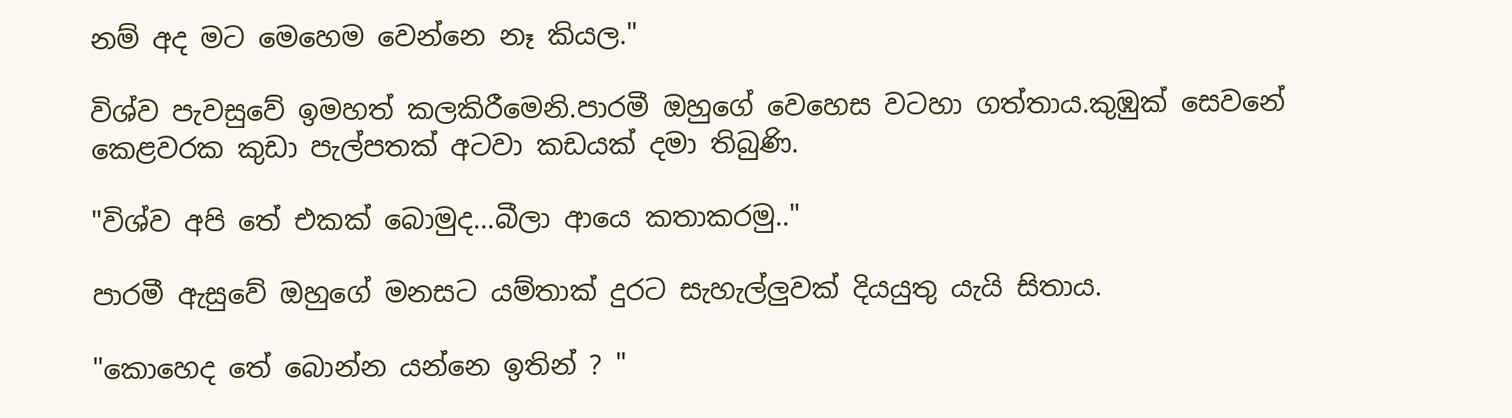නම් අද මට මෙහෙම වෙන්නෙ නෑ කියල."

විශ්ව පැවසුවේ ඉමහත් කලකිරීමෙනි.පාරමී ඔහුගේ වෙහෙස වටහා ගත්තාය.කුඹුක් සෙවනේ කෙළවරක කුඩා පැල්පතක් අටවා කඩයක් දමා තිබුණි.

"විශ්ව අපි තේ එකක් බොමුද...බීලා ආයෙ කතාකරමු.."

පාරමී ඇසුවේ ඔහුගේ මනසට යම්තාක් දුරට සැහැල්ලුවක් දියයුතු යැයි සිතාය.

"කොහෙද තේ බොන්න යන්නෙ ඉතින් ? "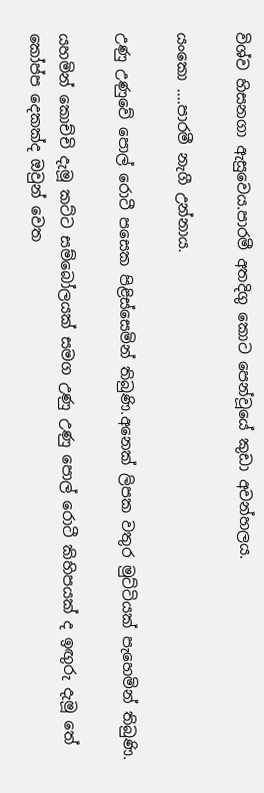විශ්ව හිසනගා ඇසුවෙය.පාරමී අතදිගු කොට පෙන්වූයේ කුඩා අවන්හලය.

යංකො ....පාරමී නැගී උන්නාය.

උණු උණුවේ පොල් රොටී පසෙක පිළිස්සෙමින් තිබුණි.අනෙක් ලිපක වතුර මුට්ටියක් පැහෙමින් තිබුණි.

යහමින් කොච්චි දැමූ කට්ට සම්බෝලයක් සමග උණු උණු පොල් රොටී කිහිපයක් ද ඉඟුරු දැමූ තේ කෝප්ප දෙකක්ද ඔවුන් වෙත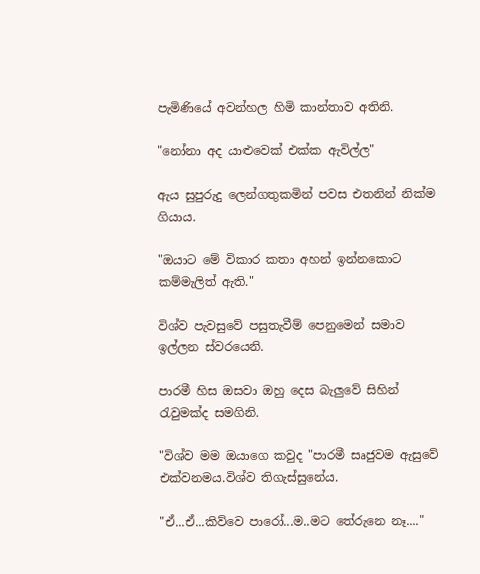පැමිණියේ අවන්හල හිමි කාන්තාව අතිනි.

"නෝනා අද යාළුවෙක් එක්ක ඇවිල්ල"

ඇය සුපුරුදු ලෙන්ගතුකමින් පවස එතනින් නික්ම ගියාය.

"ඔයාට මේ විකාර කතා අහන් ඉන්නකොට කම්මැලිත් ඇති."

විශ්ව පැවසුවේ පසුතැවීම් පෙනුමෙන් සමාව ඉල්ලන ස්වරයෙනි.

පාරමී හිස ඔසවා ඔහු දෙස බැලුවේ සිහින් රැවුමක්ද සමගිනි.

"විශ්ව මම ඔයාගෙ කවුද "පාරමී සෘජුවම ඇසුවේ එක්වනමය.විශ්ව තිගැස්සුනේය.

"ඒ...ඒ...කිව්වෙ පාරෝ...ම..මට තේරුනෙ නෑ...."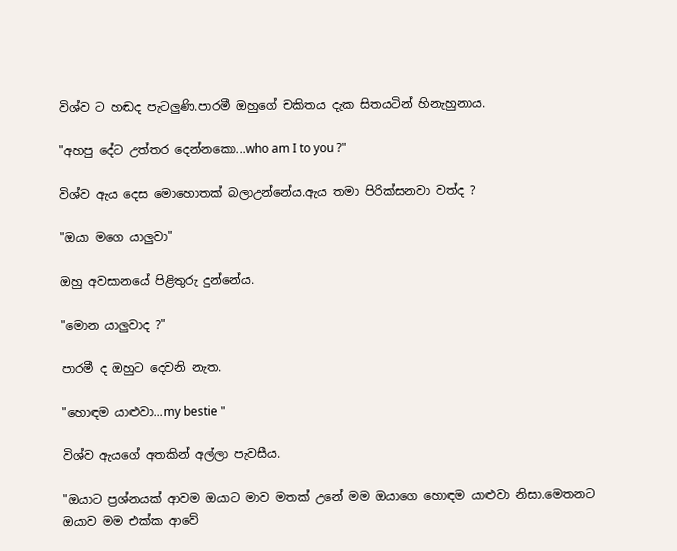විශ්ව ට හඬද පැටලුණි.පාරමී ඔහුගේ චකිතය දැක සිතයටින් හිනැහුනාය.

"අහපු දේට උත්තර දෙන්නකො...who am I to you ?"

විශ්ව ඇය දෙස මොහොතක් බලාඋන්නේය.ඇය තමා පිරික්සනවා වත්ද ?

"ඔයා මගෙ යාලුවා"

ඔහු අවසානයේ පිළිතුරු දුන්නේය.

"මොන යාලුවාද ?"

පාරමී ද ඔහුට දෙවනි නැත.

"හොඳම යාළුවා...my bestie "

විශ්ව ඇයගේ අතකින් අල්ලා පැවසීය.

"ඔයාට ප්‍රශ්නයක් ආවම ඔයාට මාව මතක් උනේ මම ඔයාගෙ හොඳම යාළුවා නිසා.මෙතනට ඔයාව මම එක්ක ආවේ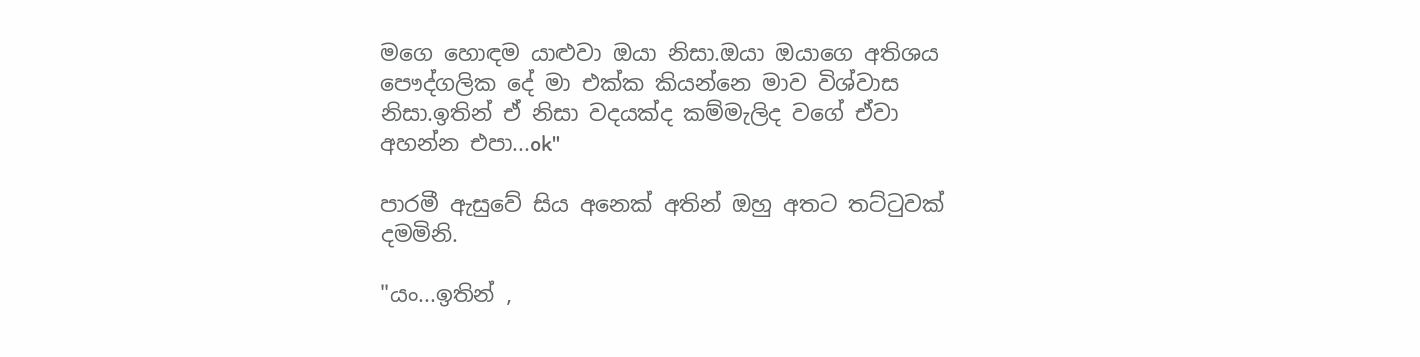මගෙ හොඳම යාළුවා ඔයා නිසා.ඔයා ඔයාගෙ අතිශය පෞද්ගලික දේ මා එක්ක කියන්නෙ මාව විශ්වාස නිසා.ඉතින් ඒ නිසා වදයක්ද කම්මැලිද වගේ ඒවා අහන්න එපා...ok"

පාරමී ඇසුවේ සිය අනෙක් අතින් ඔහු අතට තට්ටුවක් දමමිනි.

"යං...ඉතින් ,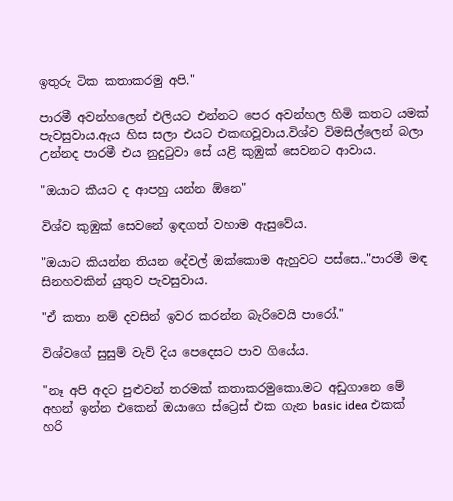ඉතුරු ටික කතාකරමු අපි."

පාරමී අවන්හලෙන් එලියට එන්නට පෙර අවන්හල හිමි කතට යමක් පැවසුවාය.ඇය හිස සලා එයට එකඟවූවාය.විශ්ව විමසිල්ලෙන් බලා උන්නද පාරමී එය නුදුටුවා සේ යළි කුඹුක් සෙවනට ආවාය.

"ඔයාට කීයට ද ආපහු යන්න ඕනෙ"

විශ්ව කුඹුක් සෙවනේ ඉඳගත් වහාම ඇසුවේය.

"ඔයාට කියන්න තියන දේවල් ඔක්කොම ඇහුවට පස්සෙ.."පාරමී මඳ සිනහවකින් යුතුව පැවසුවාය.

"ඒ කතා නම් දවසින් ඉවර කරන්න බැරිවෙයි පාරෝ."

විශ්වගේ සුසුම් වැව් දිය පෙදෙසට පාව ගියේය.

"නෑ අපි අදට පුළුවන් තරමක් කතාකරමුකො.මට අඩුගානෙ මේ අහන් ඉන්න එකෙන් ඔයාගෙ ස්ට්‍රෙස් එක ගැන basic idea එකක් හරි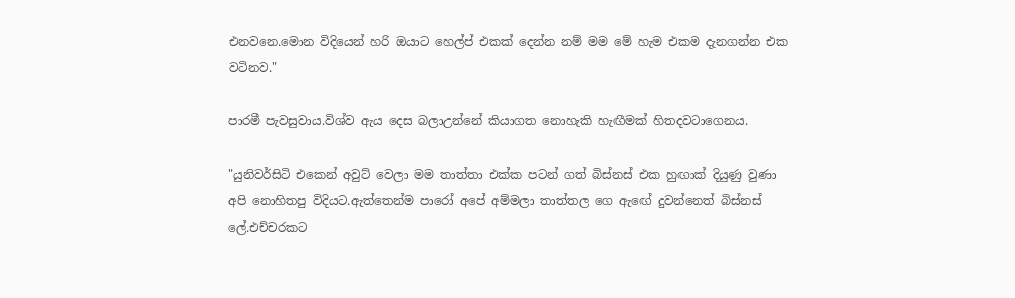එනවනෙ.මොන විදියෙන් හරි ඔයාට හෙල්ප් එකක් දෙන්න නම් මම මේ හැම එකම දැනගන්න එක වටිනව."

පාරමී පැවසුවාය.විශ්ව ඇය දෙස බලාඋන්නේ කියාගත නොහැකි හැඟීමක් හිතදවටාගෙනය.

"යුනිවර්සිටි එකෙන් අවුට් වෙලා මම තාත්තා එක්ක පටන් ගත් බිස්නස් එක හුඟාක් දියුණු වුණා අපි නොහිතපු විදියට.ඇත්තෙන්ම පාරෝ අපේ අම්මලා තාත්තල ගෙ ඇඟේ දුවන්නෙත් බිස්නස් ලේ.එච්චරකට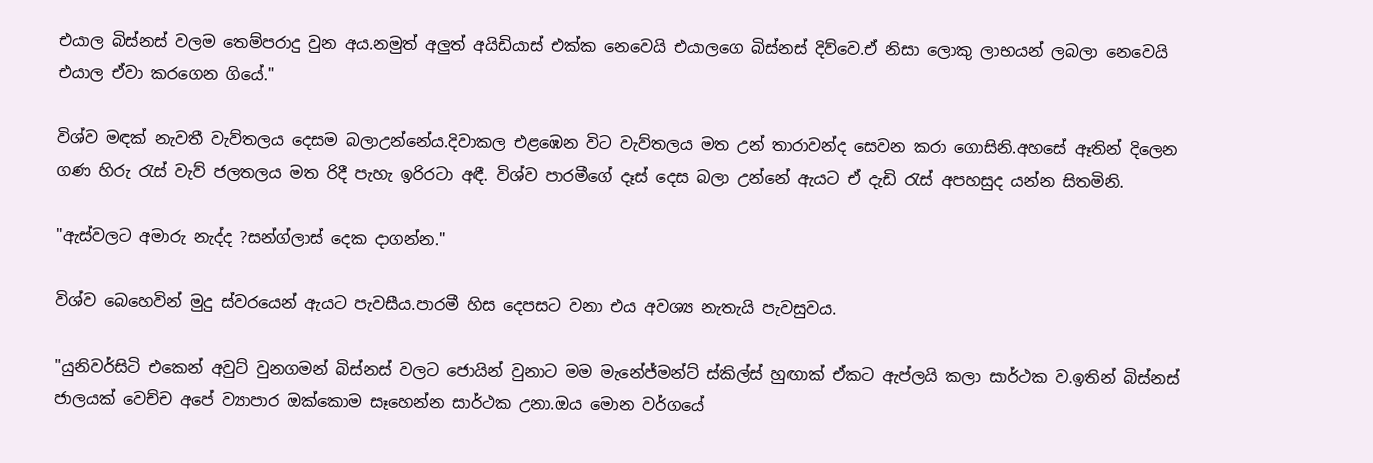එයාල බිස්නස් වලම තෙම්පරාදු වුන අය.නමුත් අලුත් අයිඩියාස් එක්ක නෙවෙයි එයාලගෙ බිස්නස් දිව්වෙ.ඒ නිසා ලොකු ලාභයන් ලබලා නෙවෙයි එයාල ඒවා කරගෙන ගියේ."

විශ්ව මඳක් නැවතී වැව්තලය දෙසම බලාඋන්නේය.දිවාකල එළඹෙන විට වැව්තලය මත උන් තාරාවන්ද සෙවන කරා ගොසිනි.අහසේ ඈතින් දිලෙන ගණ හිරු රැස් වැව් ජලතලය මත රිදී පැහැ ඉරිරටා අඳී. විශ්ව පාරමීගේ දෑස් දෙස බලා උන්නේ ඇයට ඒ දැඩි රැස් අපහසුද යන්න සිතමිනි.

"ඇස්වලට අමාරු නැද්ද ?සන්ග්ලාස් දෙක දාගන්න."

විශ්ව බෙහෙවින් මුදු ස්වරයෙන් ඇයට පැවසීය.පාරමී හිස දෙපසට වනා එය අවශ්‍ය නැතැයි පැවසුවය.

"යුනිවර්සිටි එකෙන් අවුට් වුනගමන් බිස්නස් වලට ජොයින් වුනාට මම මැනේජ්මන්ට් ස්කිල්ස් හුඟාක් ඒකට ඇප්ලයි කලා සාර්ථක ව.ඉතින් බිස්නස් ජාලයක් වෙච්ච අපේ ව්‍යාපාර ඔක්කොම සෑහෙන්න සාර්ථක උනා.ඔය මොන වර්ගයේ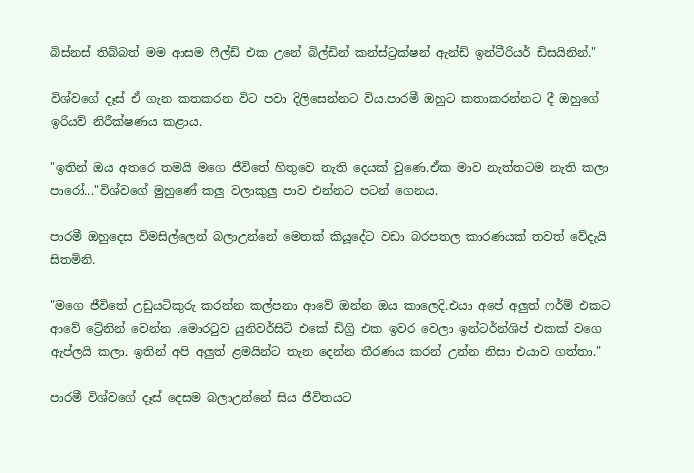බිස්නස් තිබ්බත් මම ආසම ෆීල්ඩ් එක උනේ බිල්ඩින් කන්ස්ට්‍රක්ෂන් ඇන්ඩ් ඉන්ටීරියර් ඩිසයිනින්."

විශ්වගේ දෑස් ඒ ගැන කතකරන විට පවා දිලිසෙන්නට විය.පාරමී ඔහුට කතාකරන්නට දී ඔහුගේ ඉරියව් නිරීක්ෂණය කළාය.

"ඉතින් ඔය අතරෙ තමයි මගෙ ජීවිතේ හිතුවෙ නැති දෙයක් වුණෙ.ඒක මාව නැත්තටම නැති කලා පාරෝ..."විශ්වගේ මුහුණේ කලු වලාකුලු පාව එන්නට පටන් ගෙනය.

පාරමී ඔහුදෙස විමසිල්ලෙන් බලාඋන්නේ මෙතක් කියූදේට වඩා බරපතල කාරණයක් තවත් වේදැයි සිතමිනි.

"මගෙ ජීවිතේ උඩුයටිකුරු කරන්න කල්පනා ආවේ ඔන්න ඔය කාලෙදි.එයා අපේ අලුත් ෆර්ම් එකට ආවේ ට්‍රේනින් වෙන්න .මොරටුව යුනිවර්සිටි එකේ ඩිග්‍රි එක ඉවර වෙලා ඉන්ටර්න්ශිප් එකක් වගෙ ඇප්ලයි කලා. ඉතින් අපි අලුත් ළමයින්ට තැන දෙන්න තීරණය කරන් උන්න නිසා එයාව ගත්තා."

පාරමී විශ්වගේ දෑස් දෙසම බලාඋන්නේ සිය ජීවිතයට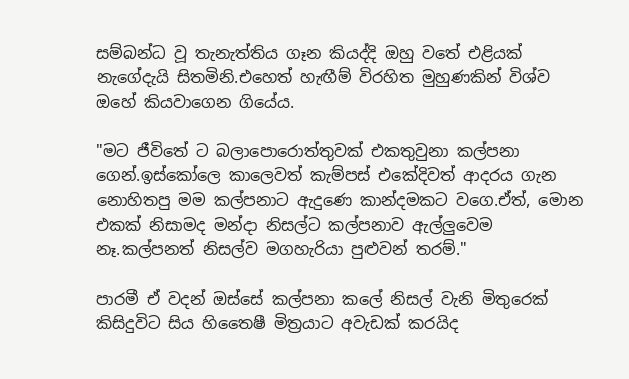සම්බන්ධ වූ තැනැත්තිය ගෑන කියද්දි ඔහු වතේ එළියක් නැගේදැයි සිතමිනි.එහෙත් හැඟීම් විරහිත මුහුණකින් විශ්ව ඔහේ කියවාගෙන ගියේය.

"මට ජීවිතේ ට බලාපොරොත්තුවක් එකතුවුනා කල්පනා ගෙන්.ඉස්කෝලෙ කාලෙවත් කැම්පස් එකේදිවත් ආදරය ගැන නොහිතපු මම කල්පනාට ඇදුණෙ කාන්දමකට වගෙ.ඒත්, මොන එකක් නිසාමද මන්දා නිසල්ට කල්පනාව ඇල්ලුවෙම නෑ.කල්පනත් නිසල්ව මගහැරියා පුළුවන් තරම්."

පාරමී ඒ වදන් ඔස්සේ කල්පනා කලේ නිසල් වැනි මිතුරෙක් කිසිදුවිට සිය හිතෛෂී මිත්‍රයාට අවැඩක් කරයිද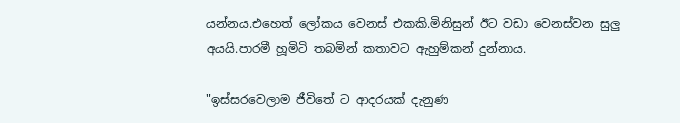යන්නය.එහෙත් ලෝකය වෙනස් එකකි.මිනිසුන් ඊට වඩා වෙනස්වන සුලු අයයි.පාරමී හූමිටි තබමින් කතාවට ඇහුම්කන් දුන්නාය.

"ඉස්සරවෙලාම ජීවිතේ ට ආදරයක් දැනුණ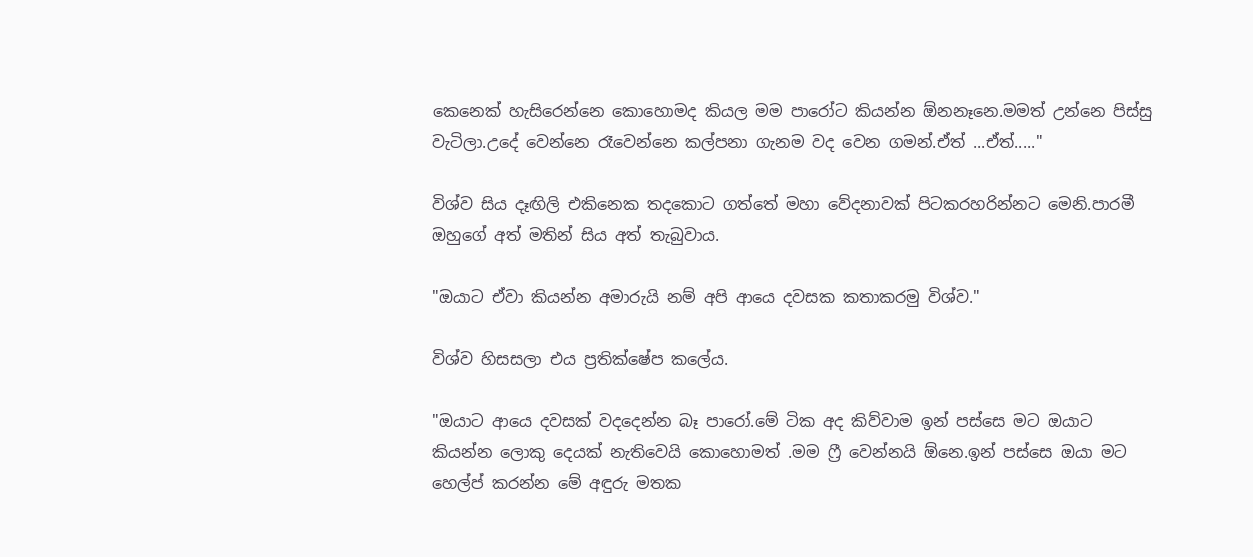කෙනෙක් හැසිරෙන්නෙ කොහොමද කියල මම පාරෝට කියන්න ඕනනෑනෙ.මමත් උන්නෙ පිස්සු වැටිලා.උදේ වෙන්නෙ රෑවෙන්නෙ කල්පනා ගැනම වද වෙන ගමන්.ඒත් ...ඒත්....."

විශ්ව සිය දෑඟිලි එකිනෙක තදකොට ගත්තේ මහා වේදනාවක් පිටකරහරින්නට මෙනි.පාරමී ඔහුගේ අත් මතින් සිය අත් තැබුවාය.

"ඔයාට ඒවා කියන්න අමාරුයි නම් අපි ආයෙ දවසක කතාකරමු විශ්ව."

විශ්ව හිසසලා එය ප්‍රතික්ෂේප කලේය.

"ඔයාට ආයෙ දවසක් වදදෙන්න බෑ පාරෝ.මේ ටික අද කිව්වාම ඉන් පස්සෙ මට ඔයාට කියන්න ලොකු දෙයක් නැතිවෙයි කොහොමත් .මම ෆ්‍රී වෙන්නයි ඕනෙ.ඉන් පස්සෙ ඔයා මට හෙල්ප් කරන්න මේ අඳුරු මතක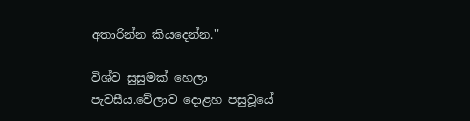අතාරින්න කියදෙන්න."

විශ්ව සුසුමක් හෙලා පැවසීය.වේලාව දොළහ පසුවූයේ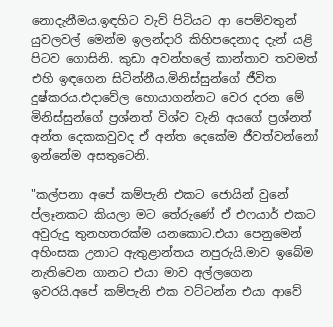නොදැනීමය.ඉඳහිට වැව් පිටියට ආ පෙම්වතුන් යුවලවල් මෙන්ම ඉලන්දාරි කිහිපදෙනාද දැන් යළි පිටව ගොසිනි. කුඩා අවන්හලේ කාන්තාව තවමත් එහි ඉඳගෙන සිටින්නීය.මිනිස්සුන්ගේ ජීවිත දුෂ්කරය.එදාවේල හොයාගන්නට වෙර දරන මේ මිනිස්සුන්ගේ ප්‍රශ්නත් විශ්ව වැනි අයගේ ප්‍රශ්නත් අන්ත දෙකකවුවද ඒ අන්ත දෙකේම ජීවත්වන්නෝ ඉන්නේම අසතුටෙනි.

"කල්පනා අපේ කම්පැනි එකට ජොයින් වුනේ ප්ලෑනකට කියලා මට තේරුණේ ඒ එෆයාර් එකට අවුරුදු තුනහතරක්ම යනකොට.එයා පෙනුමෙන් අහිංසක උනාට ඇතුළාන්තය නපුරුයි.මාව ඉබේම නැතිවෙන ගානට එයා මාව අල්ලගෙන ඉවරයි.අපේ කම්පැනි එක වට්ටන්න එයා ආවේ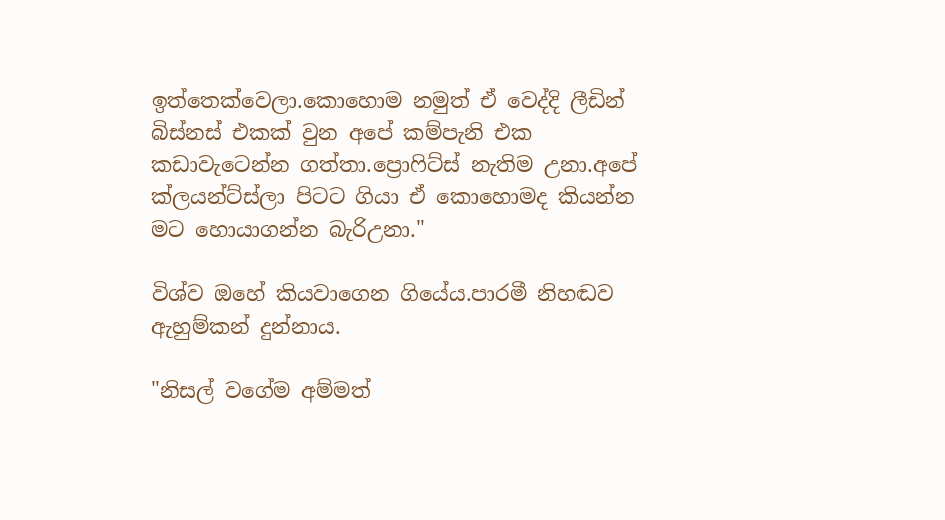ඉත්තෙක්වෙලා.කොහොම නමුත් ඒ වෙද්දි ලීඩින් බිස්නස් එකක් වුන අපේ කම්පැනි එක කඩාවැටෙන්න ගත්තා.ප්‍රොෆිට්ස් නැතිම උනා.අපේ ක්ලයන්ට්ස්ලා පිටට ගියා ඒ කොහොමද කියන්න මට හොයාගන්න බැරිඋනා."

විශ්ව ඔහේ කියවාගෙන ගියේය.පාරමී නිහඬව ඇහුම්කන් දුන්නාය.

"නිසල් වගේම අම්මත්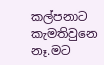කල්පනාට කැමතිවුනෙ නෑ.මට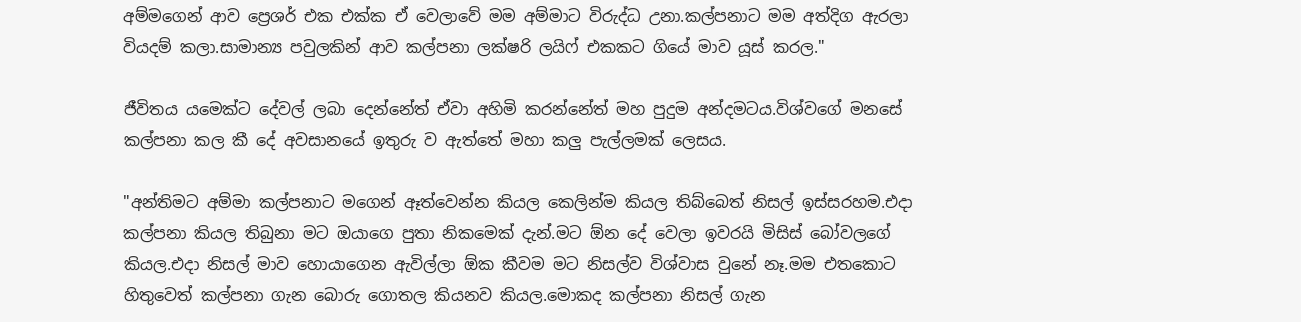අම්මගෙන් ආව ප්‍රෙශර් එක එක්ක ඒ වෙලාවේ මම අම්මාට විරුද්ධ උනා.කල්පනාට මම අත්දිග ඇරලා වියදම් කලා.සාමාන්‍ය පවුලකින් ආව කල්පනා ලක්ෂරි ලයිෆ් එකකට ගියේ මාව යූස් කරල."

ජීවිතය යමෙක්ට දේවල් ලබා දෙන්නේත් ඒවා අහිමි කරන්නේත් මහ පුදුම අන්දමටය.විශ්වගේ මනසේ කල්පනා කල කී දේ අවසානයේ ඉතුරු ව ඇත්තේ මහා කලු පැල්ලමක් ලෙසය.

"අන්තිමට අම්මා කල්පනාට මගෙන් ඈත්වෙන්න කියල කෙලින්ම කියල තිබ්බෙත් නිසල් ඉස්සරහම.එදා කල්පනා කියල තිබුනා මට ඔයාගෙ පුතා නිකමෙක් දැන්.මට ඕන දේ වෙලා ඉවරයි මිසිස් බෝවලගේ කියල.එදා නිසල් මාව හොයාගෙන ඇවිල්ලා ඕක කීවම මට නිසල්ව විශ්වාස වුනේ නෑ.මම එතකොට හිතුවෙත් කල්පනා ගැන බොරු ගොතල කියනව කියල.මොකද කල්පනා නිසල් ගැන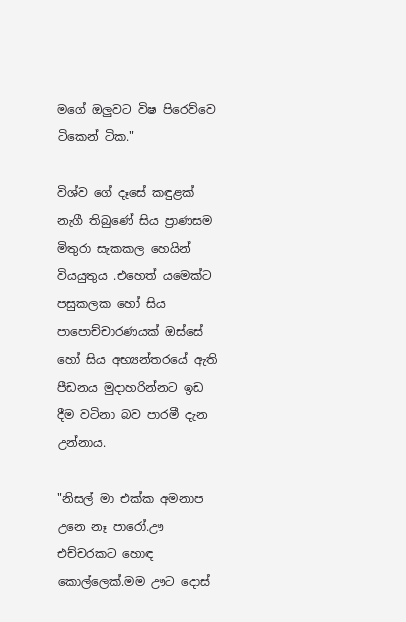මගේ ඔලුවට විෂ පිරෙව්වෙ ටිකෙන් ටික."

විශ්ව ගේ දෑසේ කඳුළක් නැගී තිබුණේ සිය ප්‍රාණසම මිතුරා සැකකල හෙයින් වියයුතුය .එහෙත් යමෙක්ට පසුකලක හෝ සිය පාපොච්චාරණයක් ඔස්සේ හෝ සිය අභ්‍යන්තරයේ ඇති පීඩනය මුදාහරින්නට ඉඩ දීම වටිනා බව පාරමී දැන උන්නාය.

"නිසල් මා එක්ක අමනාප උනෙ නෑ පාරෝ.ඌ එච්චරකට හොඳ කොල්ලෙක්.මම ඌට දොස්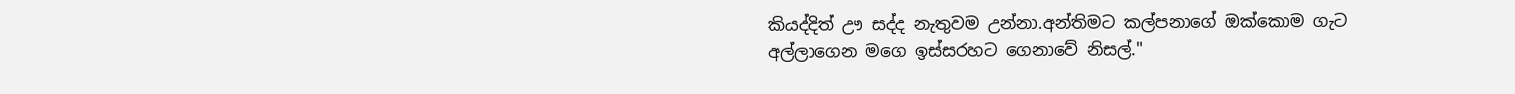කියද්දිත් ඌ සද්ද නැතුවම උන්නා.අන්තිමට කල්පනාගේ ඔක්කොම ගැට අල්ලාගෙන මගෙ ඉස්සරහට ගෙනාවේ නිසල්."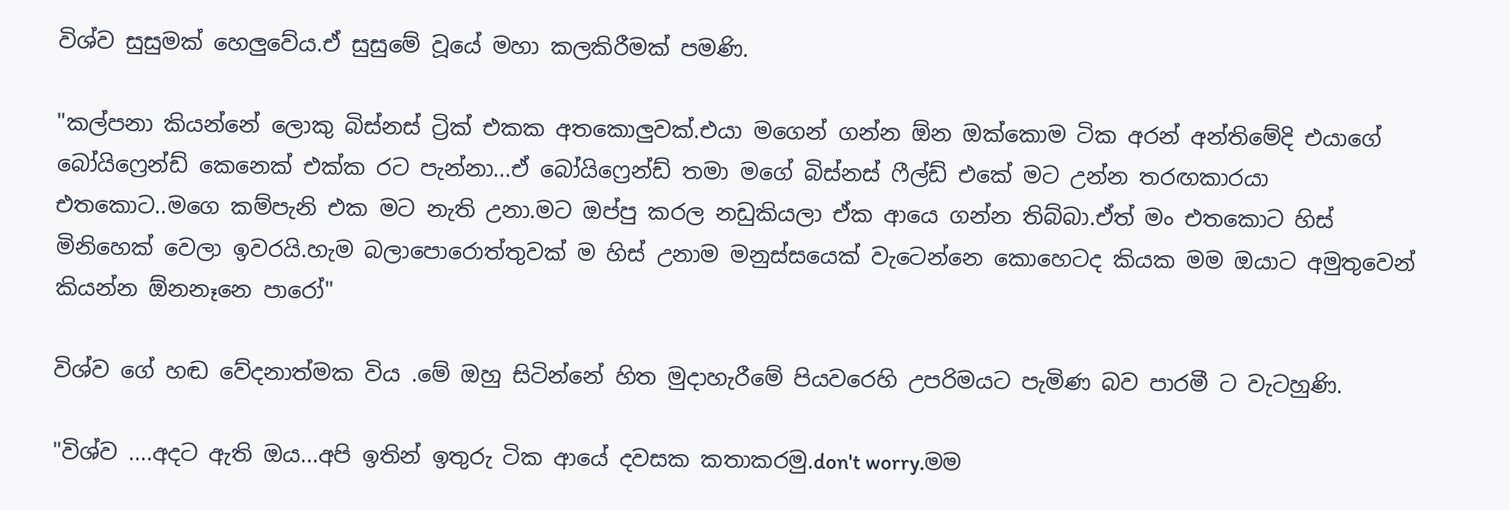විශ්ව සුසුමක් හෙලුවේය.ඒ සුසුමේ වූයේ මහා කලකිරීමක් පමණි.

"කල්පනා කියන්නේ ලොකු බිස්නස් ට්‍රික් එකක අතකොලුවක්.එයා මගෙන් ගන්න ඕන ඔක්කොම ටික අරන් අන්තිමේදි එයාගේ බෝයිෆ්‍රෙන්ඩ් කෙනෙක් එක්ක රට පැන්නා...ඒ බෝයිෆ්‍රෙන්ඩ් තමා මගේ බිස්නස් ෆීල්ඩ් එකේ මට උන්න තරඟකාරයා එතකොට..මගෙ කම්පැනි එක මට නැති උනා.මට ඔප්පු කරල නඩුකියලා ඒක ආයෙ ගන්න තිබ්බා.ඒත් මං එතකොට හිස් මිනිහෙක් වෙලා ඉවරයි.හැම බලාපොරොත්තුවක් ම හිස් උනාම මනුස්සයෙක් වැටෙන්නෙ කොහෙටද කියක මම ඔයාට අමුතුවෙන් කියන්න ඕනනෑනෙ පාරෝ"

විශ්ව ගේ හඬ වේදනාත්මක විය .මේ ඔහු සිටින්නේ හිත මුදාහැරීමේ පියවරෙහි උපරිමයට පැමිණ බව පාරමී ට වැටහුණි.

"විශ්ව ....අදට ඇති ඔය...අපි ඉතින් ඉතුරු ටික ආයේ දවසක කතාකරමු.don't worry.මම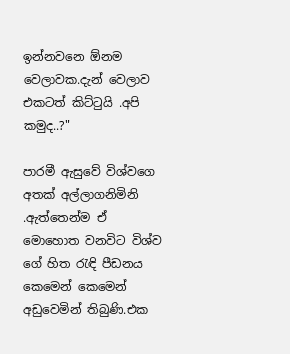ඉන්නවනෙ ඕනම වෙලාවක.දැන් වෙලාව එකටත් කිට්ටුයි .අපි කමුද..?"

පාරමී ඇසුවේ විශ්වගෙ අතක් අල්ලාගනිමිනි .ඇත්තෙන්ම ඒ මොහොත වනවිට විශ්ව ගේ හිත රැඳි පීඩනය කෙමෙන් කෙමෙන් අඩුවෙමින් තිබුණි.එක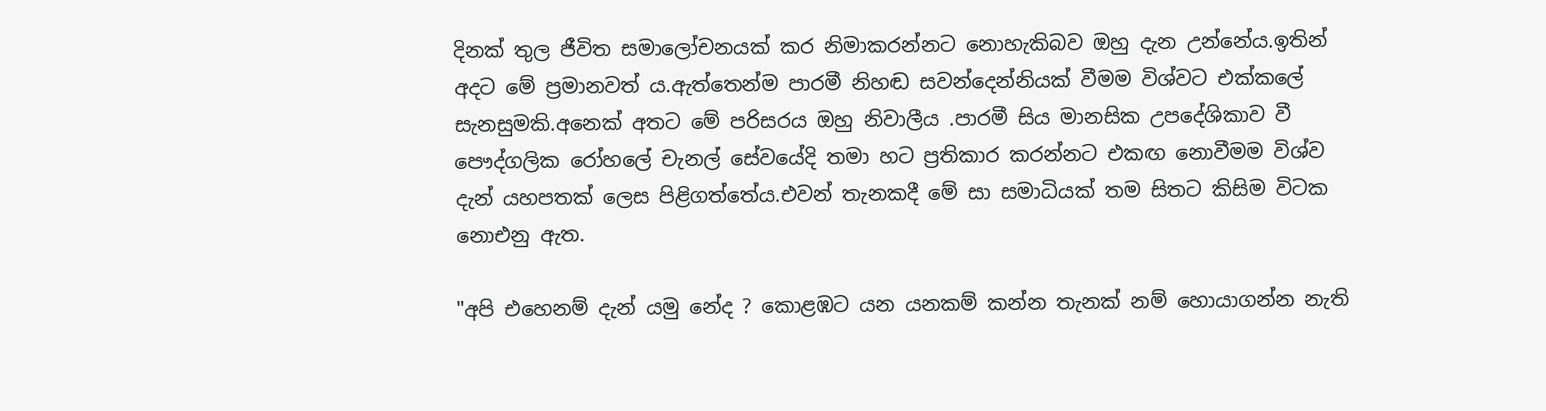දිනක් තුල ජීවිත සමාලෝචනයක් කර නිමාකරන්නට නොහැකිබව ඔහු දැන උන්නේය.ඉතින් අදට මේ ප්‍රමානවත් ය.ඇත්තෙන්ම පාරමී නිහඬ සවන්දෙන්නියක් වීමම විශ්වට එක්කලේ සැනසුමකි.අනෙක් අතට මේ පරිසරය ඔහු නිවාලීය .පාරමී සිය මානසික උපදේශිකාව වී පෞද්ගලික රෝහලේ චැනල් සේවයේදි තමා හට ප්‍රතිකාර කරන්නට එකඟ නොවීමම විශ්ව දැන් යහපතක් ලෙස පිළිගත්තේය.එවන් තැනකදී මේ සා සමාධියක් තම සිතට කිසිම විටක නොඑනු ඇත.

"අපි එහෙනම් දැන් යමු නේද ? කොළඹට යන යනකම් කන්න තැනක් නම් හොයාගන්න නැති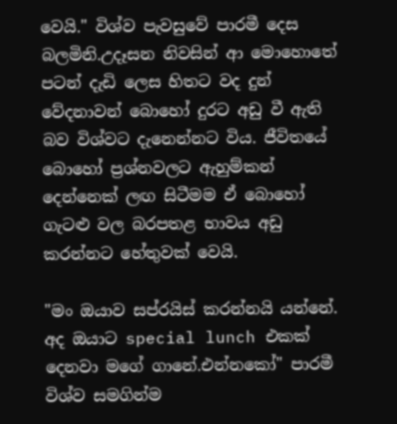වෙයි." විශ්ව පැවසුවේ පාරමී දෙස බලමිනි.උදෑසන නිවසින් ආ මොහොතේ පටන් දැඩි ලෙස හිතට වද දුන් වේදනාවන් බොහෝ දුරට අඩු වී ඇති බව විශ්වට දැනෙන්නට විය. ජීවිතයේ බොහෝ ප්‍රශ්නවලට ඇහුම්කන් දෙන්නෙක් ලඟ සිටීමම ඒ බොහෝ ගැටළු වල බරපතළ භාවය අඩු කරන්නට හේතුවක් වෙයි.

"මං ඔයාව සප්රයිස් කරන්නයි යන්නේ. අද ඔයාට special lunch එකක් දෙනවා මගේ ගානේ.එන්නකෝ" පාරමී විශ්ව සමගින්ම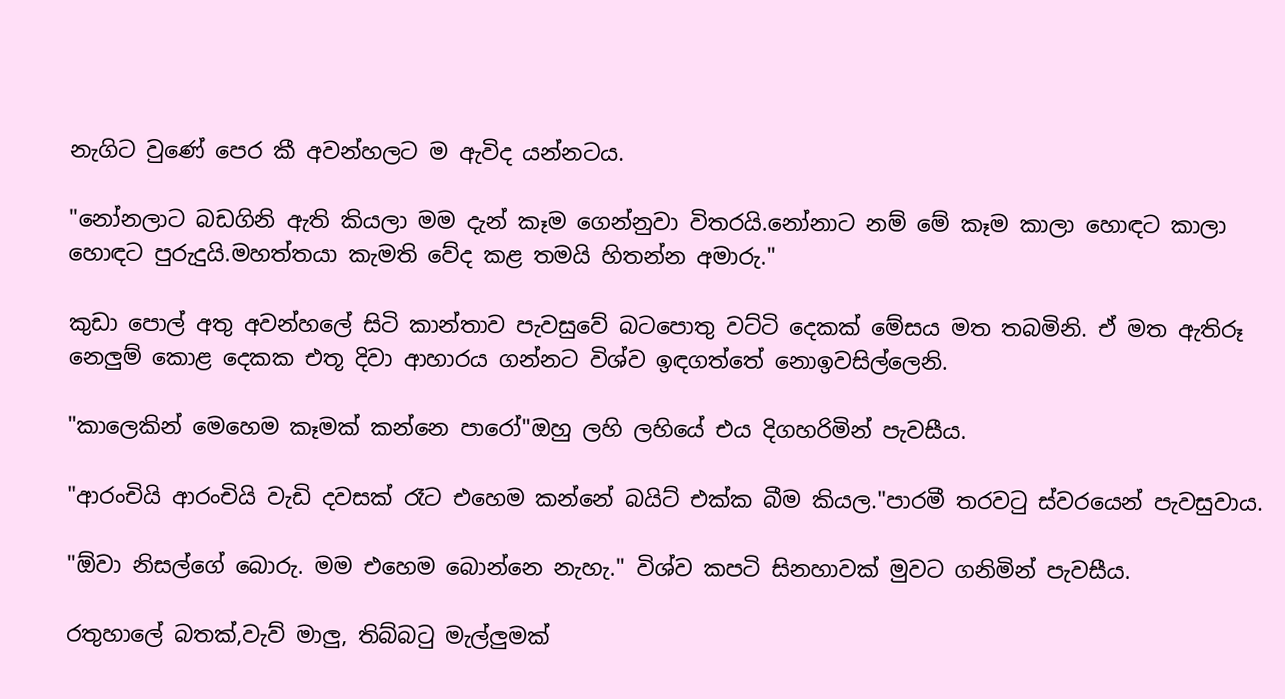නැගිට වුණේ පෙර කී අවන්හලට ම ඇවිද යන්නටය.

"නෝනලාට බඩගිනි ඇති කියලා මම දැන් කෑම ගෙන්නුවා විතරයි.නෝනාට නම් මේ කෑම කාලා හොඳට කාලා හොඳට පුරුදුයි.මහත්තයා කැමති වේද කළ තමයි හිතන්න අමාරු."

කුඩා පොල් අතු අවන්හලේ සිටි කාන්තාව පැවසුවේ බටපොතු වට්ටි දෙකක් මේසය මත තබමිනි. ඒ මත ඇතිරූ නෙලුම් කොළ දෙකක එතූ දිවා ආහාරය ගන්නට විශ්ව ඉඳගත්තේ නොඉවසිල්ලෙනි.

"කාලෙකින් මෙහෙම කෑමක් කන්නෙ පාරෝ"ඔහු ලහි ලහියේ එය දිගහරිමින් පැවසීය.

"ආරංචියි ආරංචියි වැඩි දවසක් රෑට එහෙම කන්නේ බයිට් එක්ක බීම කියල."පාරමී තරවටු ස්වරයෙන් පැවසුවාය.

"ඕවා නිසල්ගේ බොරු. මම එහෙම බොන්නෙ නැහැ." විශ්ව කපටි සිනහාවක් මුවට ගනිමින් පැවසීය.

රතුහාලේ බතක්,වැව් මාලු, තිබ්බටු මැල්ලුමක්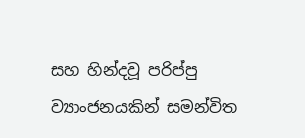සහ හින්දවූ පරිප්පු ව්‍යාංජනයකින් සමන්විත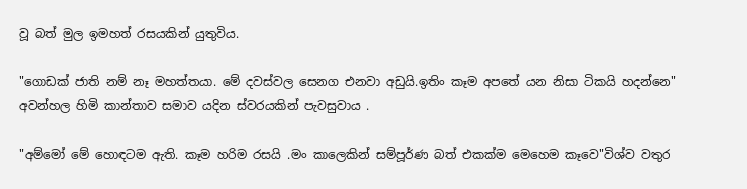වූ බත් මුල ඉමහත් රසයකින් යුතුවිය.

"ගොඩක් ජාති නම් නෑ මහත්තයා. මේ දවස්වල සෙනග එනවා අඩුයි.ඉතිං කෑම අපතේ යන නිසා ටිකයි හදන්නෙ" අවන්හල හිමි කාන්තාව සමාව යදින ස්වරයකින් පැවසුවාය .

"අම්මෝ මේ හොඳටම ඇති. කෑම හරිම රසයි .මං කාලෙකින් සම්පූර්ණ බත් එකක්ම මෙහෙම කෑවෙ"විශ්ව වතුර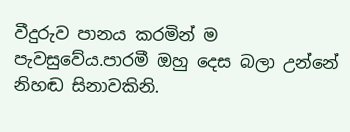වීදුරුව පානය කරමින් ම පැවසුවේය.පාරමී ඔහු දෙස බලා උන්නේ නිහඬ සිනාවකිනි.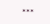***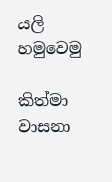යලි හමුවෙමු

කිත්මා වාසනා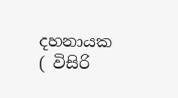දහනායක ( විසිරි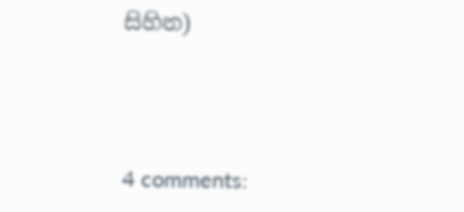සිහින)




4 comments: